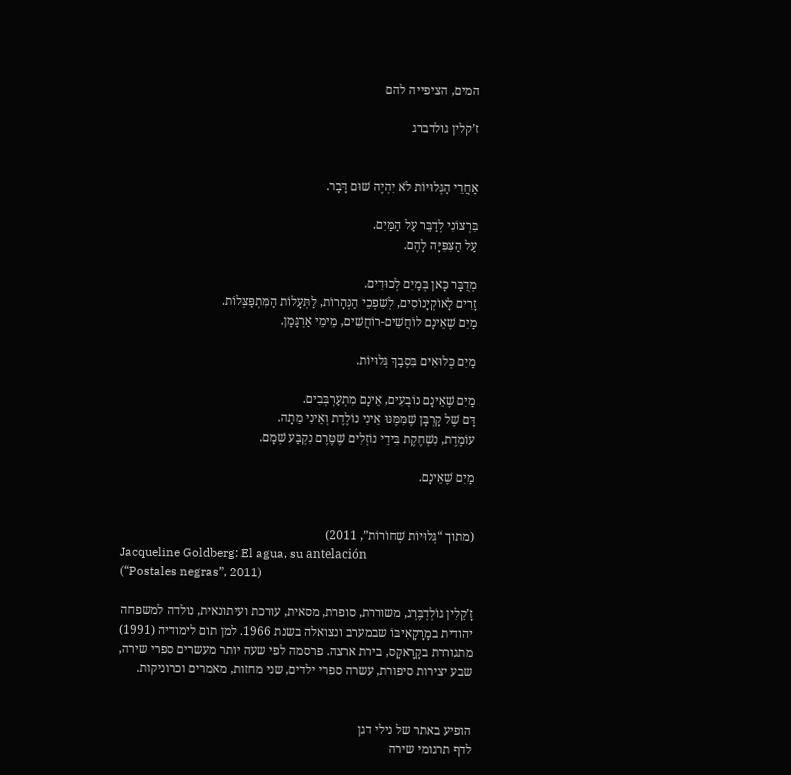המים, הציפייה להם

ז’קלין גולדברג


אַחֲרֵי הַגְּלוּיוֹת לֹא יִהְיֶה שׁוּם דָּבָר.

בִּרְצוֹנִי לְדַבֵּר עַל הַמַּיִם.
עַל הַצִּפִּיָּה לָהֶם.

מְדֻבָּר כָּאן בְּמַיִם לְכוּדִים.
זָרִים לָאוֹקְיָנוֹסִים, לְשִׁפְכֵי הַנְּהָרוֹת, לַתְּעָלוֹת הַמִּתְפַּצְּלוֹת.
מַיִם שֶׁאֵינָם לוֹחֲשִׁים-רוֹחֲשִׁים, מֵימֵי אַרְגָּמָן.

מַיִם כְּלוּאִים בִּסְבַךְ גְּלוּיוֹת.

מַיִם שֶׁאֵינָם נוֹבְעִים, אֵינָם מִתְעַרְבְּבִים.
דָּם שֶׁל קָרְבָּן שֶׁמִּמֶּנּוּ אֵינִי נוֹלֶדֶת וְאֵינִי מֵתָה.
עוֹמֶדֶת, נִשְׁחֶקֶת בִּידֵי נוֹזְלִים שֶׁטֶּרֶם נִקְבַּע שְׁמָם.

מַיִם שֶׁאֵינָם.


(מתוך “גְּלוּיוֹת שְׁחוֹרוֹת”, 2011)
Jacqueline Goldberg: El agua, su antelación
(“Postales negras”, 2011)

זָ’קֵלִין גוֹלְדְבֶּרְג, משוררת, סופרת, מסאית, עורכת ועיתונאית, נולדה למשפחה יהודית במָרָקָאִיבּוֹ שבמערב ונצואלה בשנת 1966. למן תום לימודיה (1991) מתגוררת בקָרָאקָס, בירת ארצה. פרסמה לפי שעה יותר מעשרים ספרי שירה, שבע יצירות סיפורת, עשרה ספרי ילדים, שני מחזות, מאמרים וכרוניקות.


הופיע באתר של נילי דגן
לדף תרגומי שירה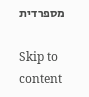מספרדית

Skip to content